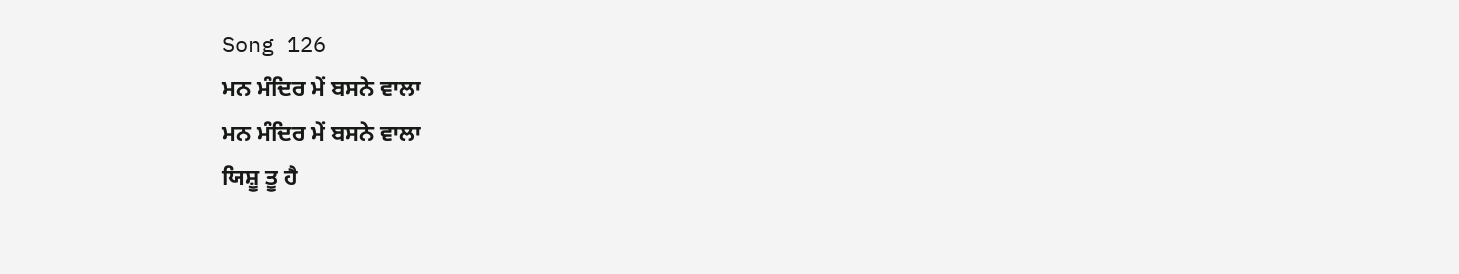Song 126
ਮਨ ਮੰਦਿਰ ਮੇਂ ਬਸਨੇ ਵਾਲਾ
ਮਨ ਮੰਦਿਰ ਮੇਂ ਬਸਨੇ ਵਾਲਾ
ਯਿਸ਼ੂ ਤੂ ਹੈ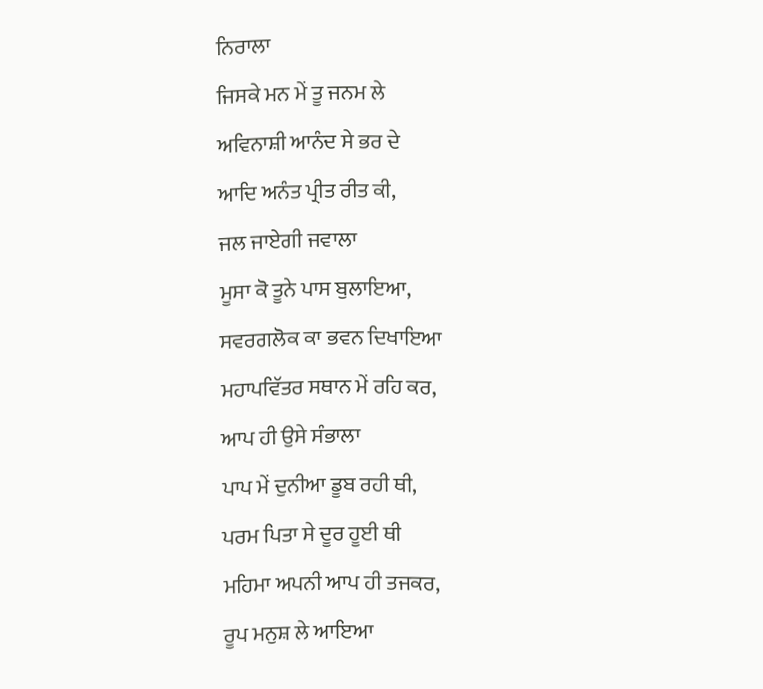ਨਿਰਾਲਾ
ਜਿਸਕੇ ਮਨ ਮੇਂ ਤੂ ਜਨਮ ਲੇ
ਅਵਿਨਾਸ਼ੀ ਆਨੰਦ ਸੇ ਭਰ ਦੇ
ਆਦਿ ਅਨੰਤ ਪ੍ਰੀਤ ਰੀਤ ਕੀ,
ਜਲ ਜਾਏਗੀ ਜਵਾਲਾ
ਮੂਸਾ ਕੋ ਤੂਨੇ ਪਾਸ ਬੁਲਾਇਆ,
ਸਵਰਗਲੋਕ ਕਾ ਭਵਨ ਦਿਖਾਇਆ
ਮਹਾਪਵਿੱਤਰ ਸਥਾਨ ਮੇਂ ਰਹਿ ਕਰ,
ਆਪ ਹੀ ਉਸੇ ਸੰਭਾਲਾ
ਪਾਪ ਮੇਂ ਦੁਨੀਆ ਡੂਬ ਰਹੀ ਥੀ,
ਪਰਮ ਪਿਤਾ ਸੇ ਦੂਰ ਹੂਈ ਥੀ
ਮਹਿਮਾ ਅਪਨੀ ਆਪ ਹੀ ਤਜਕਰ,
ਰੂਪ ਮਨੁਸ਼ ਲੇ ਆਇਆ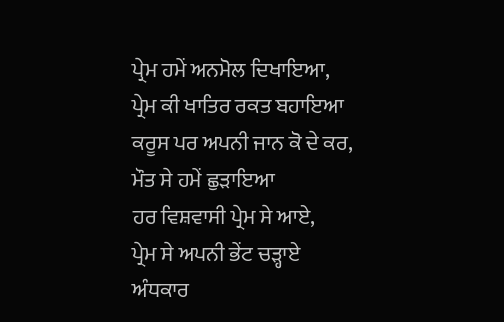ਪ੍ਰੇਮ ਹਮੇਂ ਅਨਮੋਲ ਦਿਖਾਇਆ,
ਪ੍ਰੇਮ ਕੀ ਖਾਤਿਰ ਰਕਤ ਬਹਾਇਆ
ਕਰੂਸ ਪਰ ਅਪਨੀ ਜਾਨ ਕੋ ਦੇ ਕਰ,
ਮੌਤ ਸੇ ਹਮੇਂ ਛੁੜਾਇਆ
ਹਰ ਵਿਸ਼ਵਾਸੀ ਪ੍ਰੇਮ ਸੇ ਆਏ,
ਪ੍ਰੇਮ ਸੇ ਅਪਨੀ ਭੇਂਟ ਚੜ੍ਹਾਏ
ਅੰਧਕਾਰ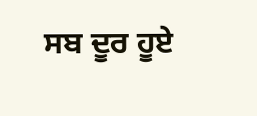ਸਬ ਦੂਰ ਹੂਏ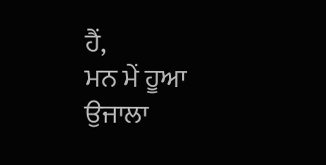ਹੈਂ,
ਮਨ ਮੇਂ ਹੂਆ ਉਜਾਲਾ